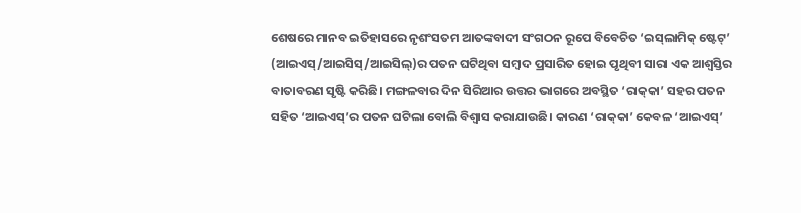ଶେଷରେ ମାନବ ଇତିହାସରେ ନୃଶଂସତମ ଆତଙ୍କବାଦୀ ସଂଗଠନ ରୂପେ ବିବେଚିତ ‘ଇସ୍‌ଲାମିକ୍‌ ଷ୍ଟେଟ୍‌’ (ଆଇଏସ୍‌/ଆଇସିସ୍‌/ଆଇସିଲ୍‌)ର ପତନ ଘଟିଥିବା ସମ୍ବାଦ ପ୍ରସାରିତ ହୋଇ ପୃଥିବୀ ସାରା ଏକ ଆଶ୍ୱସ୍ତିର ବାତାବରଣ ସୃଷ୍ଟି କରିଛି। ମଙ୍ଗଳବାର ଦିନ ସିରିଆର ଉତ୍ତର ଭାଗରେ ଅବସ୍ଥିତ ‘ରାକ୍‌କା’ ସହର ପତନ ସହିତ ‘ଆଇଏସ୍‌’ର ପତନ ଘଟିଲା ବୋଲି ବିଶ୍ୱାସ କରାଯାଉଛି। କାରଣ ‘ରାକ୍‌କା’ କେବଳ ‘ଆଇଏସ୍‌’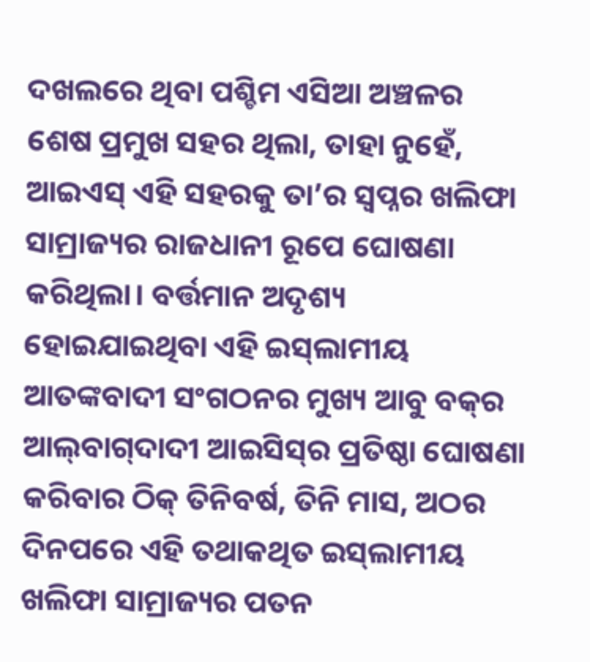ଦଖଲରେ ଥିବା ପଶ୍ଚିମ ଏସିଆ ଅଞ୍ଚଳର ଶେଷ ପ୍ରମୁଖ ସହର ଥିଲା, ତାହା ନୁହେଁ, ଆଇଏସ୍‌ ଏହି ସହରକୁ ତା’ର ସ୍ୱପ୍ନର ଖଲିଫା ସାମ୍ରାଜ୍ୟର ରାଜଧାନୀ ରୂପେ ଘୋଷଣା କରିଥିଲା। ବର୍ତ୍ତମାନ ଅଦୃଶ୍ୟ ହୋଇଯାଇଥିବା ଏହି ଇସ୍‌ଲାମୀୟ ଆତଙ୍କବାଦୀ ସଂଗଠନର ମୁଖ୍ୟ ଆବୁ ବକ୍‌ର ଆଲ୍‌ବାଗ୍‌ଦାଦୀ ଆଇସିସ୍‌ର ପ୍ରତିଷ୍ଠା ଘୋଷଣା କରିବାର ଠିକ୍‌ ତିନିବର୍ଷ, ତିନି ମାସ, ଅଠର ଦିନପରେ ଏହି ତଥାକଥିତ ଇସ୍‌ଲାମୀୟ ଖଲିଫା ସାମ୍ରାଜ୍ୟର ପତନ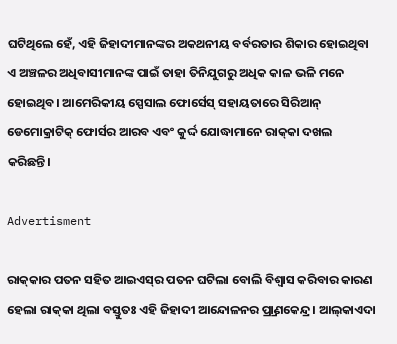ଘଟିଥିଲେ ହେଁ, ଏହି ଜିହାଦୀମାନଙ୍କର ଅକଥନୀୟ ବର୍ବରତାର ଶିକାର ହୋଇଥିବା ଏ ଅଞ୍ଚଳର ଅଧିବାସୀମାନଙ୍କ ପାଇଁ ତାହା ତିନିଯୁଗରୁ ଅଧିକ କାଳ ଭଳି ମନେ ହୋଇଥିବ। ଆମେରିକୀୟ ସ୍ପେସାଲ ଫୋର୍ସେସ୍‌ ସହାୟତାରେ ସିରିଆନ୍‌ ଡେମୋକ୍ରାଟିକ୍‌ ଫୋର୍ସର ଆରବ ଏବଂ କୁର୍ଦ୍ଦ ଯୋଦ୍ଧାମାନେ ରାକ୍‌କା ଦଖଲ କରିଛନ୍ତି।

Advertisment

ରାକ୍‌କାର ପତନ ସହିତ ଆଇଏସ୍‌ର ପତନ ଘଟିଲା ବୋଲି ବିଶ୍ୱାସ କରିବାର କାରଣ ହେଲା ରାକ୍‌କା ଥିଲା ବସ୍ତୁତଃ ଏହି ଜିହାଦୀ ଆନ୍ଦୋଳନର ପ୍ର୍ରାଣକେନ୍ଦ୍ର। ଆଲ୍‌କାଏଦା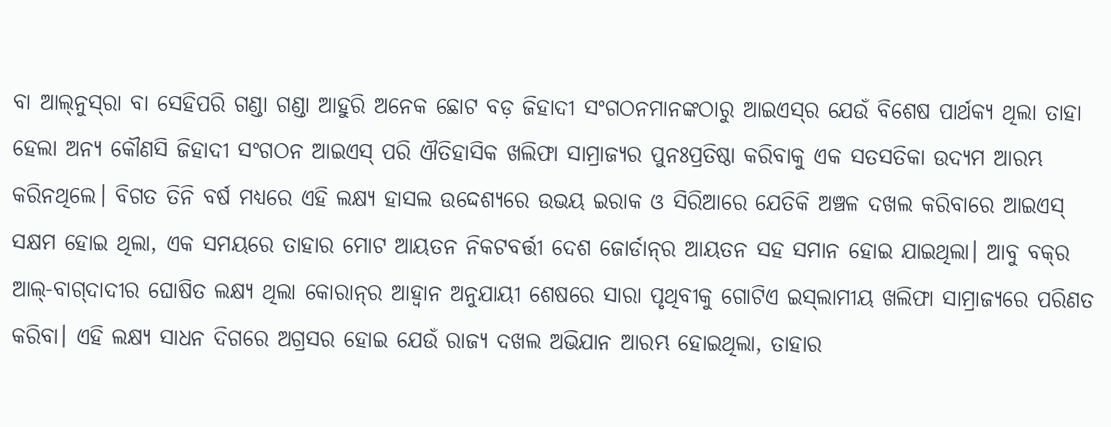ବା ଆଲ୍‌ନୁସ୍‌ରା ବା ସେହିପରି ଗଣ୍ଡା ଗଣ୍ଡା ଆହୁରି ଅନେକ ଛୋଟ ବଡ଼ ଜିହାଦୀ ସଂଗଠନମାନଙ୍କଠାରୁ ଆଇଏସ୍‌ର ଯେଉଁ ବିଶେଷ ପାର୍ଥକ୍ୟ ଥିଲା ତାହା ହେଲା ଅନ୍ୟ କୌଣସି ଜିହାଦୀ ସଂଗଠନ ଆଇଏସ୍‌ ପରି ଐତିହାସିକ ଖଲିଫା ସାମ୍ରାଜ୍ୟର ପୁନଃପ୍ରତିଷ୍ଠା କରିବାକୁ ଏକ ସତସତିକା ଉଦ୍ୟମ ଆରମ୍ଭ କରିନଥିଲେ। ବିଗତ ତିନି ବର୍ଷ ମଧ୍ୟରେ ଏହି ଲକ୍ଷ୍ୟ ହାସଲ ଉଦ୍ଦେଶ୍ୟରେ ଉଭୟ ଇରାକ ଓ ସିରିଆରେ ଯେତିକି ଅଞ୍ଚଳ ଦଖଲ କରିବାରେ ଆଇଏସ୍‌ ସକ୍ଷମ ହୋଇ ଥିଲା, ଏକ ସମୟରେ ତାହାର ମୋଟ ଆୟତନ ନିକଟବର୍ତ୍ତୀ ଦେଶ ଜୋର୍ଡାନ୍‌ର ଆୟତନ ସହ ସମାନ ହୋଇ ଯାଇଥିଲା। ଆବୁ ବକ୍‌ର ଆଲ୍‌-ବାଗ୍‌ଦାଦୀର ଘୋଷିତ ଲକ୍ଷ୍ୟ ଥିଲା କୋରାନ୍‌ର ଆହ୍ଵାନ ଅନୁଯାୟୀ ଶେଷରେ ସାରା ପୃଥିବୀକୁ ଗୋଟିଏ ଇସ୍‌ଲାମୀୟ ଖଲିଫା ସାମ୍ରାଜ୍ୟରେ ପରିଣତ କରିବା। ଏହି ଲକ୍ଷ୍ୟ ସାଧନ ଦିଗରେ ଅଗ୍ରସର ହୋଇ ଯେଉଁ ରାଜ୍ୟ ଦଖଲ ଅଭିଯାନ ଆରମ୍ଭ ହୋଇଥିଲା, ତାହାର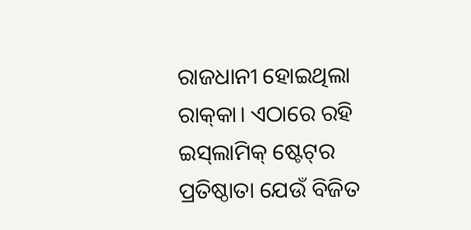ରାଜଧାନୀ ହୋଇଥିଲା ରାକ୍‌କା। ଏଠାରେ ରହି ଇସ୍‌ଲାମିକ୍‌ ଷ୍ଟେଟ୍‌ର ପ୍ରତିଷ୍ଠାତା ଯେଉଁ ବିଜିତ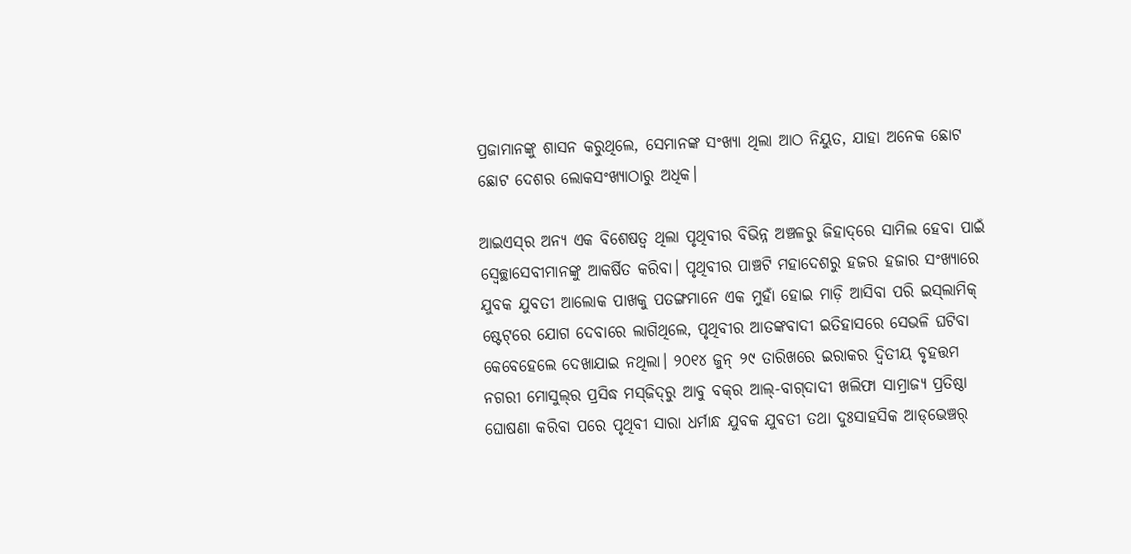ପ୍ରଜାମାନଙ୍କୁ ଶାସନ କରୁଥିଲେ, ସେମାନଙ୍କ ସଂଖ୍ୟା ଥିଲା ଆଠ ନିୟୁତ, ଯାହା ଅନେକ ଛୋଟ ଛୋଟ ଦେଶର ଲୋକସଂଖ୍ୟାଠାରୁ ଅଧିକ।

ଆଇଏସ୍‌ର ଅନ୍ୟ ଏକ ବିଶେଷତ୍ୱ ଥିଲା ପୃଥିବୀର ବିଭିନ୍ନ ଅଞ୍ଚଳରୁ ଜିହାଦ୍‌ରେ ସାମିଲ ହେବା ପାଇଁ ସ୍ୱେଚ୍ଛାସେବୀମାନଙ୍କୁ ଆକର୍ଷିତ କରିବା। ପୃଥିବୀର ପାଞ୍ଚଟି ମହାଦେଶରୁ ହଜର ହଜାର ସଂଖ୍ୟାରେ ଯୁବକ ଯୁବତୀ ଆଲୋକ ପାଖକୁ ପତଙ୍ଗମାନେ ଏକ ମୁହାଁ ହୋଇ ମାଡ଼ି ଆସିବା ପରି ଇସ୍‌ଲାମିକ୍‌ ଷ୍ଟେଟ୍‌ରେ ଯୋଗ ଦେବାରେ ଲାଗିଥିଲେ, ପୃଥିବୀର ଆତଙ୍କବାଦୀ ଇତିହାସରେ ସେଭଳି ଘଟିବା କେବେହେଲେ ଦେଖାଯାଇ ନଥିଲା। ୨୦୧୪ ଜୁନ୍‌ ୨୯ ତାରିଖରେ ଇରାକର ଦ୍ୱିତୀୟ ବୃହତ୍ତମ ନଗରୀ ମୋସୁଲ୍‌ର ପ୍ରସିଦ୍ଧ ମସ୍‌ଜିଦ୍‌ରୁ ଆବୁ ବକ୍‌ର ଆଲ୍‌-ବାଗ୍‌ଦାଦୀ ଖଲିଫା ସାମ୍ରାଜ୍ୟ ପ୍ରତିଷ୍ଠା ଘୋଷଣା କରିବା ପରେ ପୃଥିବୀ ସାରା ଧର୍ମାନ୍ଧ ଯୁବକ ଯୁବତୀ ତଥା ଦୁଃସାହସିକ ଆଡ୍‌ଭେଞ୍ଚର୍‌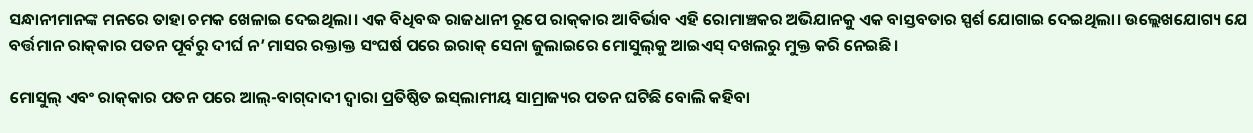ସନ୍ଧାନୀମାନଙ୍କ ମନରେ ତାହା ଚମକ ଖେଳାଇ ଦେଇଥିଲା। ଏକ ବିଧିବଦ୍ଧ ରାଜଧାନୀ ରୂପେ ରାକ୍‌କାର ଆବିର୍ଭାବ ଏହି ରୋମାଞ୍ଚକର ଅଭିଯାନକୁ ଏକ ବାସ୍ତବତାର ସ୍ପର୍ଶ ଯୋଗାଇ ଦେଇଥିଲା। ଉଲ୍ଲେଖଯୋଗ୍ୟ ଯେ ବର୍ତ୍ତମାନ ରାକ୍‌କାର ପତନ ପୂର୍ବରୁ ଦୀର୍ଘ ନ’ମାସର ରକ୍ତାକ୍ତ ସଂଘର୍ଷ ପରେ ଇରାକ୍‌ ସେନା ଜୁଲାଇରେ ମୋସୁଲ୍‌କୁ ଆଇଏସ୍‌ ଦଖଲରୁ ମୁକ୍ତ କରି ନେଇଛି।

ମୋସୁଲ୍‌ ଏବଂ ରାକ୍‌କାର ପତନ ପରେ ଆଲ୍‌-ବାଗ୍‌ଦାଦୀ ଦ୍ୱାରା ପ୍ରତିଷ୍ଠିତ ଇସ୍‌ଲାମୀୟ ସାମ୍ରାଜ୍ୟର ପତନ ଘଟିଛି ବୋଲି କହିବା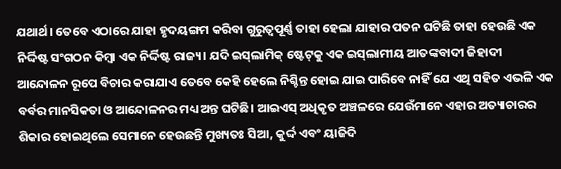ଯଥାର୍ଥ। ତେବେ ଏଠାରେ ଯାହା ହୃଦୟଙ୍ଗମ କରିବା ଗୁରୁତ୍ୱପୂର୍ଣ୍ଣ ତାହା ହେଲା ଯାହାର ପତନ ଘଟିଛି ତାହା ହେଉଛି ଏକ ନିର୍ଦ୍ଦିଷ୍ଟ ସଂଗଠନ କିମ୍ବା ଏକ ନିର୍ଦ୍ଦିଷ୍ଟ ରାଜ୍ୟ। ଯଦି ଇସ୍‌ଲାମିକ୍‌ ଷ୍ଟେଟ୍‌କୁ ଏକ ଇସ୍‌ଲାମୀୟ ଆତଙ୍କବାଦୀ ଜିହାଦୀ ଆନ୍ଦୋଳନ ରୂପେ ବିଚାର କରାଯାଏ ତେବେ କେହି ହେଲେ ନିଶ୍ଚିନ୍ତ ହୋଇ ଯାଇ ପାରିବେ ନାହିଁ ଯେ ଏଥି ସହିତ ଏଭଳି ଏକ ବର୍ବର ମାନସିକତା ଓ ଆନ୍ଦୋଳନର ମଧ୍ୟ ଅନ୍ତ ଘଟିଛି। ଆଇଏସ୍‌ ଅଧିକୃତ ଅଞ୍ଚଳରେ ଯେଉଁମାନେ ଏହାର ଅତ୍ୟାଚାରର ଶିକାର ହୋଇଥିଲେ ସେମାନେ ହେଉଛନ୍ତି ମୁଖ୍ୟତଃ ସିଆ, କୁର୍ଦ୍ଦ ଏବଂ ୟାଜିଦି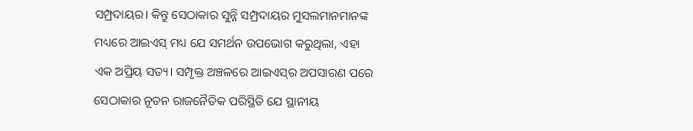ସମ୍ପ୍ରଦାୟର। କିନ୍ତୁ ସେଠାକାର ସୁନ୍ନି ସମ୍ପ୍ରଦାୟର ମୁସଲମାନମାନଙ୍କ ମଧ୍ୟରେ ଆଇଏସ୍‌ ମଧ୍ୟ ଯେ ସମର୍ଥନ ଉପଭୋଗ କରୁଥିଲା, ଏହା ଏକ ଅପ୍ରିୟ ସତ୍ୟ। ସମ୍ପୃକ୍ତ ଅଞ୍ଚଳରେ ଆଇଏସ୍‌ର ଅପସାରଣ ପରେ ସେଠାକାର ନୂତନ ରାଜନୈତିକ ପରିସ୍ଥିତି ଯେ ସ୍ଥାନୀୟ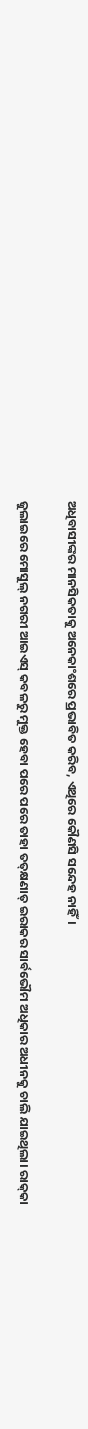ଅଧିବାସୀଙ୍କର ମାନସିକତାକୁ ଅନେକାଂଶରେ ପ୍ରଭାବିତ କରିବ, ଏଥିରେ କୌଣସି ସନ୍ଦେହ ନାହିଁ।

ଜୁଲାଇରେ ମୋସୁଲ୍‌ ନଗରୀ ଆଇଏସ୍‌ କବଳରୁ ମୁକ୍ତ ହେବା ପରେ ପରେ ତାହା ତତ୍‌କ୍ଷଣାତ୍‌ ଇରାକର ସାର୍ବଭୌମ ଅଧିକାର ଅଧୀନକୁ ଚାଲି ଯାଇଥିଲା। ରାକ୍‌କା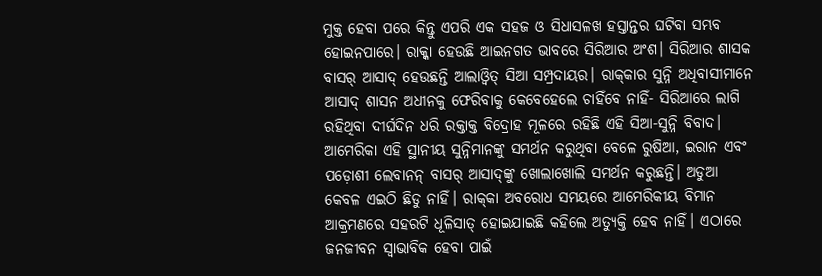ମୁକ୍ତ ହେବା ପରେ କିନ୍ତୁ ଏପରି ଏକ ସହଜ ଓ ସିଧାସଳଖ ହସ୍ତାନ୍ତର ଘଟିବା ସମ୍ଭବ ହୋଇନପାରେ। ରାକ୍କା ହେଉଛି ଆଇନଗତ ଭାବରେ ସିରିଆର ଅଂଶ। ସିରିଆର ଶାସକ ବାସର୍‌ ଆସାଦ୍‌ ହେଉଛନ୍ତି ଆଲାଓ୍ଵିତ୍‌ ସିଆ ସମ୍ପ୍ରଦାୟର। ରାକ୍‌କାର ସୁନ୍ନି ଅଧିବାସୀମାନେ ଆସାଦ୍‌ ଶାସନ ଅଧୀନକୁ ଫେରିବାକୁ କେବେହେଲେ ଚାହିଁବେ ନାହିଁ- ସିରିଆରେ ଲାଗି ରହିଥିବା ଦୀର୍ଘଦିନ ଧରି ରକ୍ତାକ୍ତ ବିଦ୍ରୋହ ମୂଳରେ ରହିଛି ଏହି ସିଆ-ସୁନ୍ନି ବିବାଦ। ଆମେରିକା ଏହି ସ୍ଥାନୀୟ ସୁନ୍ନିମାନଙ୍କୁ ସମର୍ଥନ କରୁଥିବା ବେଳେ ରୁଷିଆ, ଇରାନ ଏବଂ ପଡ଼ୋଶୀ ଲେବାନନ୍‌ ବାସର୍‌ ଆସାଦ୍‌ଙ୍କୁ ଖୋଲାଖୋଲି ସମର୍ଥନ କରୁଛନ୍ତି। ଅଡୁଆ କେବଳ ଏଇଠି ଛିଡୁ ନାହିଁ। ରାକ୍‌କା ଅବରୋଧ ସମୟରେ ଆମେରିକୀୟ ବିମାନ ଆକ୍ରମଣରେ ସହରଟି ଧୂଳିସାତ୍‌ ହୋଇଯାଇଛି କହିଲେ ଅତ୍ୟୁକ୍ତି ହେବ ନାହିଁ। ଏଠାରେ ଜନଜୀବନ ସ୍ୱାଭାବିକ ହେବା ପାଇଁ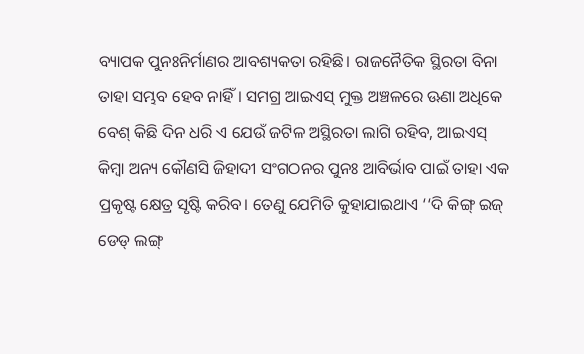ବ୍ୟାପକ ପୁନଃନିର୍ମାଣର ଆବଶ୍ୟକତା ରହିଛି। ରାଜନୈତିକ ସ୍ଥିରତା ବିନା ତାହା ସମ୍ଭବ ହେବ ନାହିଁ। ସମଗ୍ର ଆଇଏସ୍‌ ମୁକ୍ତ ଅଞ୍ଚଳରେ ଊଣା ଅଧିକେ ବେଶ୍‌ କିଛି ଦିନ ଧରି ଏ ଯେଉଁ ଜଟିଳ ଅସ୍ଥିରତା ଲାଗି ରହିବ, ଆଇଏସ୍‌ କିମ୍ବା ଅନ୍ୟ କୌଣସି ଜିହାଦୀ ସଂଗଠନର ପୁନଃ ଆବିର୍ଭାବ ପାଇଁ ତାହା ଏକ ପ୍ରକୃଷ୍ଟ କ୍ଷେତ୍ର ସୃଷ୍ଟି କରିବ। ତେଣୁ ଯେମିତି କୁହାଯାଇଥାଏ ‘‘ଦି କିଙ୍ଗ୍‌ ଇଜ୍‌ ଡେଡ୍‌ ଲଙ୍ଗ୍‌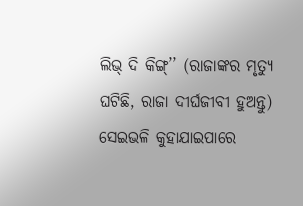ଲିଭ୍‌ ଦି କିଙ୍ଗ୍‌’’ (ରାଜାଙ୍କର ମୃତ୍ୟୁ ଘଟିଛି, ରାଜା ଦୀର୍ଘଜୀବୀ ହୁଅନ୍ତୁ) ସେଇଭଳି କୁହାଯାଇପାରେ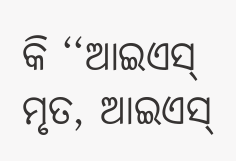କି ‘‘ଆଇଏସ୍‌ ମୃତ, ଆଇଏସ୍‌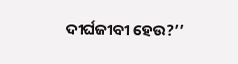ଦୀର୍ଘଜୀବୀ ହେଉ?’’